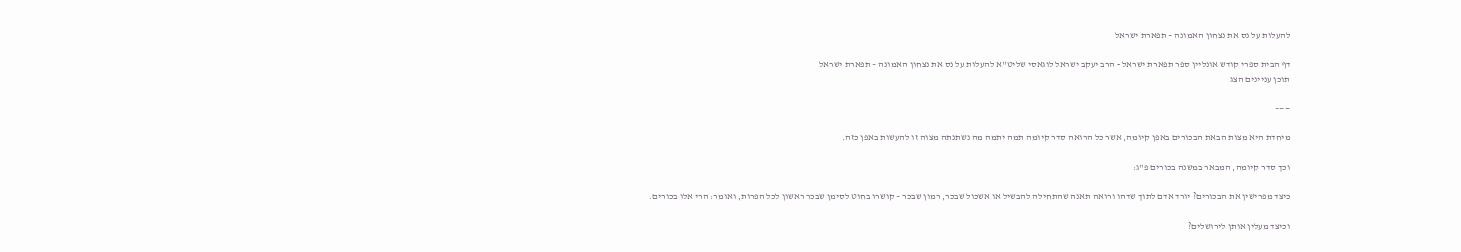להעלות על נס את נצחון האמונה – תפארת ישראל

דף הבית ספרי קודש אונליין ספר תפארת ישראל - הרב יעקב ישראל לוגאסי שליט''א להעלות על נס את נצחון האמונה – תפארת ישראל
תוכן עניינים הצג

——–

מיחדת היא מצות הבאת הבכורים באפן קיומה, אשר כל הרואה סדר קיומה תמה יתמה מה נשתנתה מצוה זו להעשות באפן כזה.

וכך סדר קיומה, המבאר במשנה בכורים פ"ג:

כיצד מפרישין את הבכורים? יורד אדם לתוך שדהו ורואה תאנה שהתחילה להבשיל או אשכול שבכר, רמון שבכר – קושרו בחוט לסימן שבכר ראשון לכל הפרות, ואומר: הרי אלו בכורים.

וכיצד מעלין אותן לירושלים?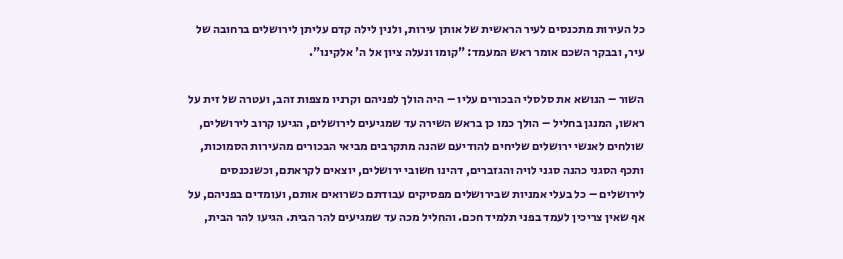כל העירות מתכנסים לעיר הראשית של אותן עירות, ולנין לילה קדם עליתן לירושלים ברחובה של עיר, ובבקר השכם אומר ראש המעמד: "קומו ונעלה ציון אל ה' אלקינו".

השור – הנושא את סלסלי הבכורים עליו – היה הולך לפניהם וקרניו מצפות זהב, ועטרה של זית על ראשו, המנגן בחליל – הולך כמו כן בראש השירה עד שמגיעים לירושלים, הגיעו קרוב לירושלים, שולחים לאנשי ירושלים שליחים להודיעם שהנה מתקרבים מביאי הבכורים מהעירות הסמוכות, ותכף הסגני כהנה סגני לויה והגזברים, דהינו חשובי ירושלים, יוצאים לקראתם, וכשנכנסים לירושלים – כל בעלי אמניות שבירושלים מפסיקים עבודתם כשרואים אותם, ועומדים בפניהם, על אף שאין צריכין לעמד בפני תלמיד חכם. והחליל מכה עד שמגיעים להר הבית. הגיעו להר הבית,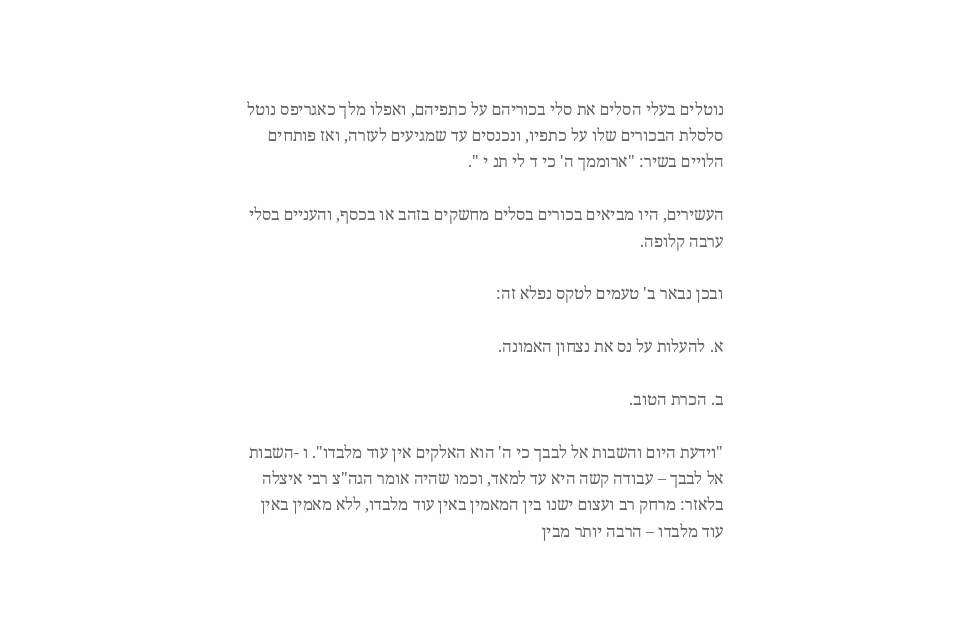נוטלים בעלי הסלים את סלי בכוריהם על כתפיהם, ואפלו מלך כאגריפס נוטל סלסלת הבכורים שלו על כתפיו, ונכנסים עד שמגיעים לעזרה, ואז פותחים הלויים בשיר: "ארוממך ה' כי ד לי תנ י ".

העשירים, היו מביאים בכורים בסלים מחשקים בזהב או בכסף, והעניים בסלי ערבה קלופה.

ובכן נבאר ב' טעמים לטקס נפלא זה:

א. להעלות על נס את נצחון האמונה.

ב. הכרת הטוב.

"וידעת היום והשבות אל לבבך כי ה' הוא האלקים אין עוד מלבדו". ו -השבות אל לבבך – עבודה קשה היא עד למאד, וכמו שהיה אומר הגה"צ רבי איצלה בלאזר: מרחק רב ועצום ישנו בין המאמין באין עוד מלבדו, ללא מאמין באין עוד מלבדו – הרבה יותר מבין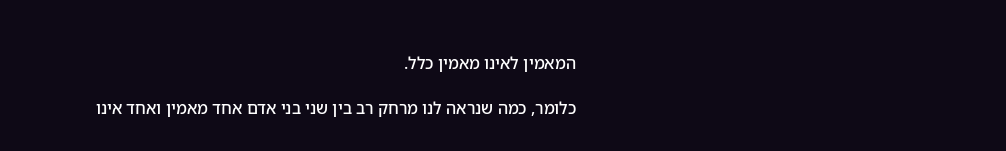המאמין לאינו מאמין כלל.

כלומר, כמה שנראה לנו מרחק רב בין שני בני אדם אחד מאמין ואחד אינו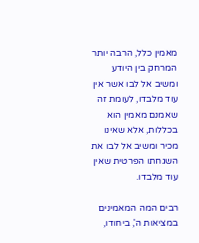מאמין כלל, הרבה יותר המרחק בין היודע ומשיב אל לבו אשר אין עוד מלבדו, לעומת זה שאמנם מאמין הוא בכללות, אלא שאינו מכיר ומשיב אל לבו את השגחתו הפרטית שאין עוד מלבדו.

רבים המה המאמינים במציאות ה', ביחודו,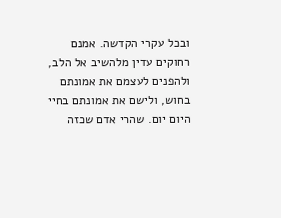ובכל עקרי הקדשה. אמנם רחוקים עדין מלהשיב אל הלב, ולהפנים לעצמם את אמונתם בחוש, ולישם את אמונתם בחיי היום יום. שהרי אדם שכזה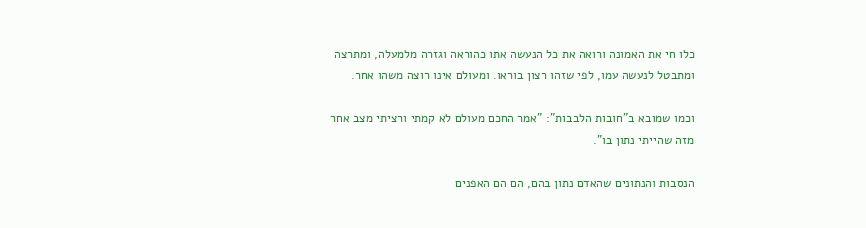כלו חי את האמונה ורואה את כל הנעשה אתו כהוראה וגזרה מלמעלה, ומתרצה ומתבטל לנעשה עמו, לפי שזהו רצון בוראו. ומעולם אינו רוצה משהו אחר.

וכמו שמובא ב"חובות הלבבות": "אמר החכם מעולם לא קמתי ורציתי מצב אחר מזה שהייתי נתון בו".

הנסבות והנתונים שהאדם נתון בהם, הם הם האפנים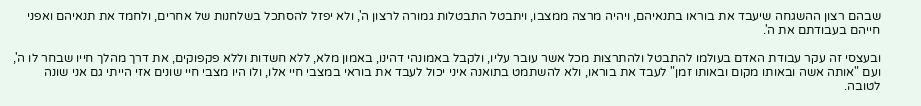שבהם רצון ההשגחה שיעבד את בוראו בתנאיהם, ויהיה מרצה ממצבו, ויתבטל התבטלות גמורה לרצון ה', ולא יפזל להסתכל בשלחנות של אחרים, ולחמד את תנאיהם ואפני חייהם בעבודתם את ה'.

ובעצסי זה עקר עבודת האדם בעולמו להתבטל ולהתרצות מכל אשר עובר עליו, ולקבל באמונהי דהינו, באמון מלא, ללא חשדות וללא פקפוקים, את דרך מהלך חייו שבחר לו ה', ועם "אותה אשה ובאותו מקום ובאותו זמן" לעבד את בוראו, ולא להשתמט בתואנה איני יכול לעבד את בוראי במצבי חיי אלו, ולו היו מצבי חיי שונים אזי הייתי גם אני שונה לטובה.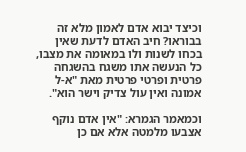וכיצד יבוא אדם לאמון מלא זה בבוראו? חיב האדם לדעת שאין בכחו לשנות ולו במאומה את מצבו, כל הנעשה אתו משגח בהשגחה פרטית ופרטי פרטית מאת "א-ל אמונה ואין עול צדיק וישר הוא".

וכמאמר הגמרא: "אין אדם נוקף אצבעו מלמטה אלא אם כן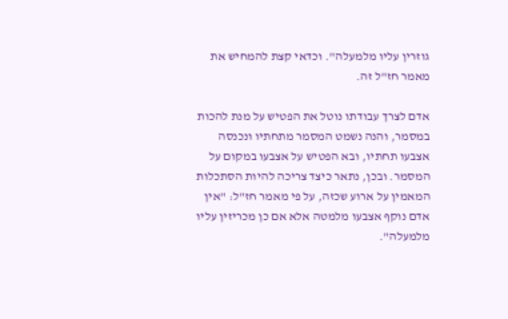גוזרין עליו מלמעלה". וכדאי קצת להמחיש את מאמר חז"ל זה.

אדם לצרך עבודתו נוטל את הפטיש על מנת להכות במסמר, והנה נשמט המסמר מתחתיו ונכנסה אצבעו תחתיו, ובא הפטיש על אצבעו במקום על המסמר. ובכן, נתאר כיצד צריכה להיות הסתכלות המאמין על ארוע שכזה, על פי מאמר חז"ל: "אין אדם נוקף אצבעו מלמטה אלא אם כן מכריזין עליו מלמעלה".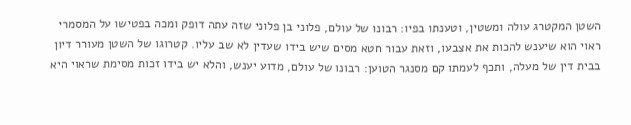השטן המקטרג עולה ומשטין, וטענתו בפיו: רבונו של עולם, פלוני בן פלוני שזה עתה דופק ומכה בפטישו על המסמרי ראוי הוא שיענש להכות את אצבעו, וזאת עבור חטא מסים שיש בידו שעדין לא שב עליו. קטרוגו של השטן מעורר דיון בבית דין של מעלה, ותכף לעמתו קם מסנגר הטוען: רבונו של עולם, מדוע יענש, והלא יש בידו זכות מסימת שראוי היא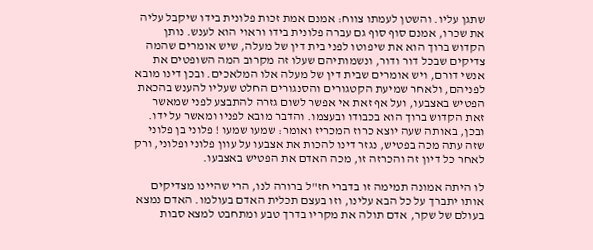שתגן עליו. והשטן לעמתו צווח: אמנם אמת זכות פלונית בידו שיקבל עליה את שכרו, אמנם סוף סוף גם עברה פלונית בידו וראוי הוא לענש. נותן הקדוש ברוך הוא את שיפוטו לפני בית דין של מעלה, שיש אומרים שהמה צדיקים שבכל דור ודור, ונשמותיהם שעלו זה מקרוב המה השופטים את אנשי דורם, ויש אומרים שבית דין של מעלה אלו המלאכים. ובכן דינו מובא לפניהם, ולאחר שמיעת הקטגורים והסנגורים החלט שעליו להענש בהכאת הפטיש באצבעו, ועל אף זאת אי אפשר לשום גזרה להתבצע לפני שמאשר זאת הקדוש ברוך הוא בכבודו ובעצמו. והדבר מובא לפניו ומאשר על ידו. ובכן, באותה שעה יוצא כרוז המכריז ואומר: שמעו שמעו ! פלוני בן פלוני שזה עתה מכה בפטיש, נגזר דינו להכות את אצבעו על עוון פלוני ופלוני, ורק לאחר כל דיון זה והכרזה זו, מכה האדם את הפטיש באצבעו.

לו היתה אמונה תמימה זו בדברי חז"ל ברורה לנו, הרי שהיינו מצדיקים אותו יתברך על כל הבא עלינו, וזו בעצם תכלית האדם בעולמו. האדם נמצא בעולם של שקר, אדם תולה את מקריו בדרך טבע ומתחבט למצא סבות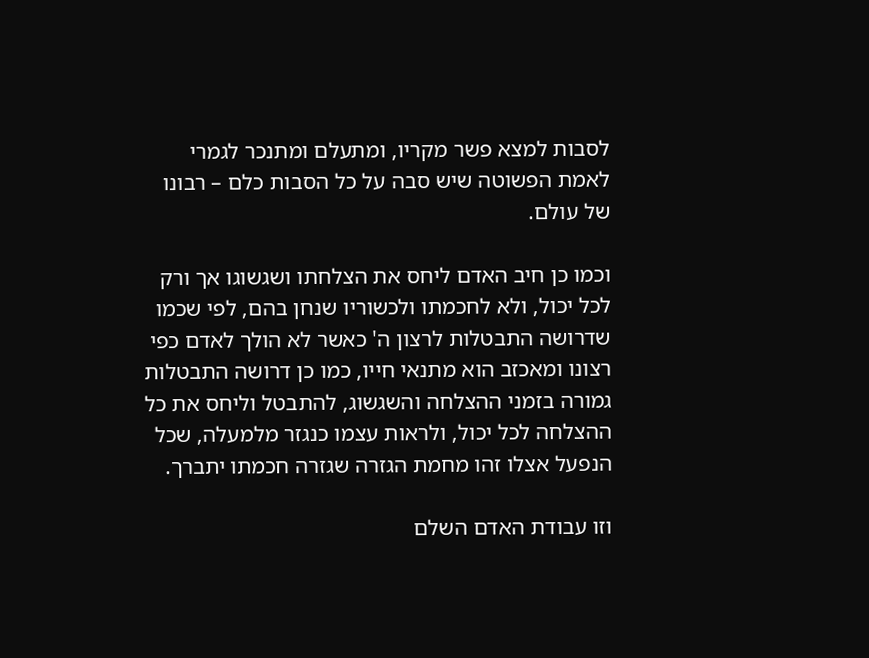לסבות למצא פשר מקריו, ומתעלם ומתנכר לגמרי לאמת הפשוטה שיש סבה על כל הסבות כלם – רבונו של עולם.

וכמו כן חיב האדם ליחס את הצלחתו ושגשוגו אך ורק לכל יכול, ולא לחכמתו ולכשוריו שנחן בהם, לפי שכמו שדרושה התבטלות לרצון ה' כאשר לא הולך לאדם כפי רצונו ומאכזב הוא מתנאי חייו, כמו כן דרושה התבטלות גמורה בזמני ההצלחה והשגשוג, להתבטל וליחס את כל ההצלחה לכל יכול, ולראות עצמו כנגזר מלמעלה, שכל הנפעל אצלו זהו מחמת הגזרה שגזרה חכמתו יתברך.

וזו עבודת האדם השלם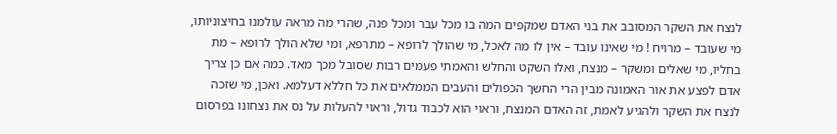לנצח את השקר המסובב את בני האדם שמקפים המה בו מכל עבר ומכל פנה, שהרי מה מראה עולמנו בחיצוניותו, מי שעובד – מרויח ! מי שאינו עובד – אין לו מה לאכל, מי שהולך לרופא – מתרפא, ומי שלא הולך לרופא – מת בחליו, מי שאלים ומשקר – מנצח, ואלו השקט והחלש והאמתי פעמים רבות שסובל מכך מאד. כמה אם כן צריך אדם לפצע את אור האמונה מבין הרי החשך הכפולים והעבים הממלאים את כל חללא דעלמא. ואכן, מי שזכה לנצח את השקר ולהגיע לאמת, זה האדם המנצח, וראוי הוא לכבוד גדול, וראוי להעלות על נס את נצחונו בפרסום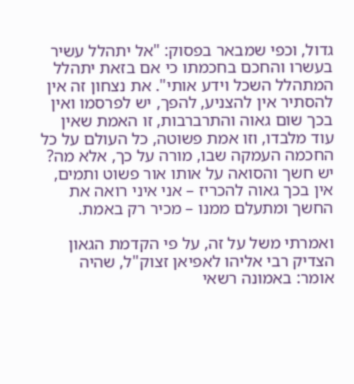גדול, וכפי שמבאר בפסוק: "אל יתהלל עשיר בעשרו והחכם בחכמתו כי אם בזאת יתהלל המתהלל השכל וידע אותי". את נצחון זה אין להסתיר אין להצניע, להפך, יש לפרסמו ואין בכך שום גאוה והתרברבות, זו האמת שאין עוד מלבדו, וזו אמת פשוטה, כל העולם על כל החכמה העמקה שבו, מורה על כך, אלא מה? יש חשך והסואה על אותו אור פשוט ותמים, אין בכך גאוה להכריז – אני איני רואה את החשך ומתעלם ממנו – מכיר רק באמת.

ואמרתי משל על זה, על פי הקדמת הגאון הצדיק רבי אליהו לאפיאן זצוק"ל, שהיה אומר: באמונה רשאי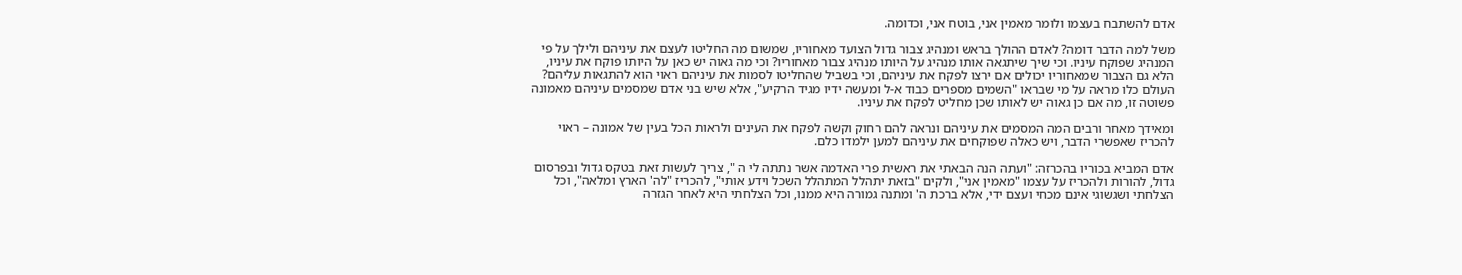אדם להשתבח בעצמו ולומר מאמין אני, בוטח אני, וכדומה.

משל למה הדבר דומה? לאדם ההולך בראש ומנהיג צבור גדול הצועד מאחוריו, שמשום מה החליטו לעצם את עיניהם ולילך על פי המנהיג שפוקח עיניו. וכי שיך שיתגאה אותו מנהיג על היותו מנהיג צבור מאחוריו? וכי מה גאוה יש כאן על היותו פוקח את עיניו, הלא גם הצבור שמאחוריו יכולים אם ירצו לפקח את עיניהם, וכי בשביל שהחליטו לסמות את עיניהם ראוי הוא להתגאות עליהם? העולם כלו מראה על מי שבראו "השמים מספרים כבוד א-ל ומעשה ידיו מגיד הרקיע", אלא שיש בני אדם שמסמים עיניהם מאמונה פשוטה זו, מה אם כן גאוה יש לאותו שכן מחליט לפקח את עיניו.

ומאידך מאחר ורבים המה המסמים את עיניהם ונראה להם רחוק וקשה לפקח את העינים ולראות הכל בעין של אמונה – ראוי להכריז שאפשרי הדבר, ויש כאלה שפוקחים את עיניהם למען ילמדו כלם.

אדם המביא בכוריו בהכרזה: "ועתה הנה הבאתי את ראשית פרי האדמה אשר נתתה לי ה ", צריך לעשות זאת בטקס גדול ובפרסום גדול, להורות ולהכריז על עצמו "מאמין אני", ולקים "בזאת יתהלל המתהלל השכל וידע אותי", להכריז "לה' הארץ ומלאה", וכל הצלחתי ושגשוגי אינם מכחי ועצם ידי, אלא ברכת ה' ומתנה גמורה היא ממנו, וכל הצלחתי היא לאחר הגזרה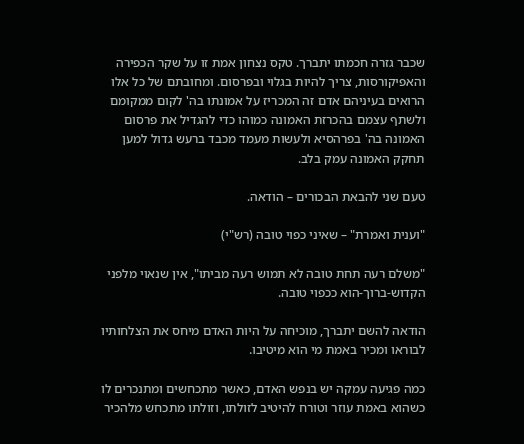שכבר גזרה חכמתו יתברך. טקס נצחון אמת זו על שקר הכפירה והאפיקורסות, צריך להיות בגלוי ובפרסום. ומחובתם של כל אלו הרואים בעיניהם אדם זה המכריז על אמונתו בה' לקום ממקומם ולשתף עצמם בהכרזת האמונה כמוהו כדי להגדיל את פרסום האמונה בה' בפרהסיא ולעשות מעמד מכבד ברעש גדול למען תחקק האמונה עמק בלב.

טעם שני להבאת הבכורים – הודאה.

"וענית ואמרת" – שאיני כפוי טובה (רש"י)

"משלם רעה תחת טובה לא תמוש רעה מביתו", אין שנאוי מלפני הקדוש-ברוך-הוא ככפוי טובה.

הודאה להשם יתברך, מוכיחה על היות האדם מיחס את הצלחותיו לבוראו ומכיר באמת מי הוא מיטיבו.

כמה פגיעה עמקה יש בנפש האדם, כאשר מתכחשים ומתנכרים לו כשהוא באמת עוזר וטורח להיטיב לזולתו, וזולתו מתכחש מלהכיר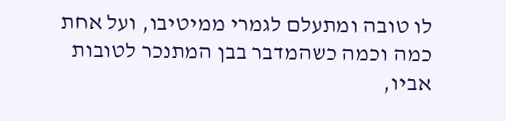לו טובה ומתעלם לגמרי ממיטיבו, ועל אחת כמה וכמה כשהמדבר בבן המתנכר לטובות אביו,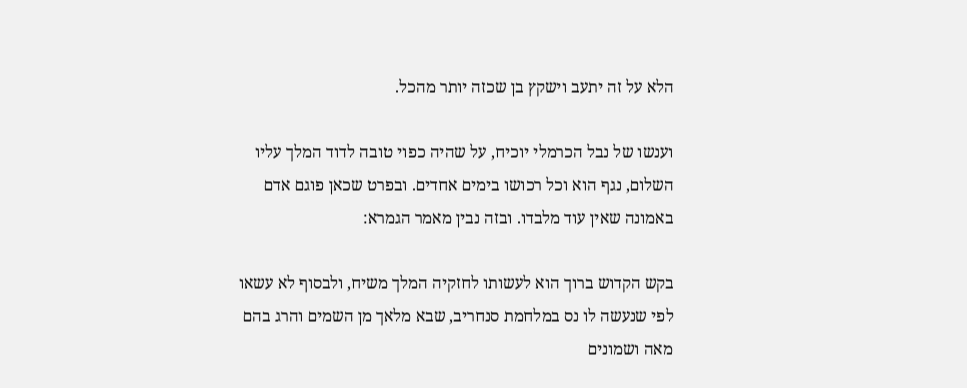הלא על זה יתעב וישקץ בן שכזה יותר מהכל.

וענשו של נבל הכרמלי יוכיח, על שהיה כפוי טובה לדוד המלך עליו השלום, נגף הוא וכל רכושו בימים אחדים. ובפרט שכאן פוגם אדם באמונה שאין עוד מלבדו. ובזה נבין מאמר הגמרא:

בקש הקדוש ברוך הוא לעשותו לחזקיה המלך משיח, ולבסוף לא עשאו לפי שנעשה לו נס במלחמת סנחריב, שבא מלאך מן השמים והרג בהם מאה ושמונים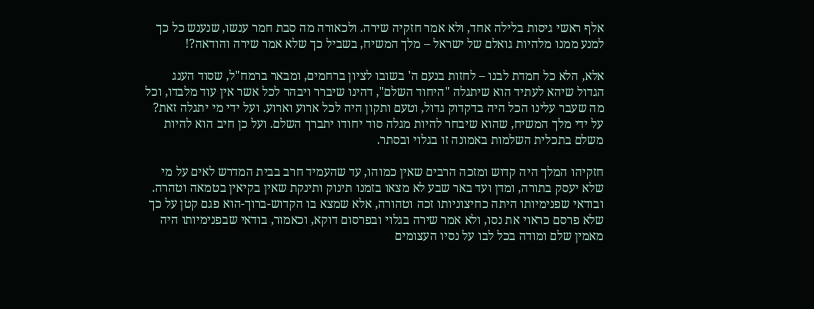אלף ראשי גיסות בלילה אחד, ולא אמר חזקיה שירה. ולכאורה מה סבת חמר ענשו, שנענש כל כך למנע ממנו מלהיות גואלם של ישראל – מלך המשיח, בשביל כך שלא אמר שירה והודאה?!

אלא, הלא כל חמדת לבנו – לחזות בנעם ה' בשובו לציון ברחמים, ומבאר ברמח"ל, שסוד הענג הגדול שיהא לעתיד הוא שיתגלה "היחוד השלם", דהינו שיברר ויבהר לכל אשר אין עוד מלבדו, וכל מה שעבר עלינו הכל היה בדקדוק גדול, וטעם ותקון היה לכל ארוע וארוע. ועל ידי מי יתגלה זאת? על ידי מלך המשיח, שהוא שיבחר להיות מגלה סוד יחודו יתברך השלם. ועל כן חיב הוא להיות משלם בתכלית השלמות באמונה זו בגלוי ובסתר.

חזקיהו המלך היה קדוש ומזכה הרבים שאין כמוהו, עד שהעמיד חרב בבית המדרש לאים על מי שלא יעסק בתורה, ומדן ועד באר שבע לא מצאו בזמנו תינוק ותינקת שאין בקיאין בטמאה וטהרה. ובודאי שפנימיותו היתה כחיצוניותו זכה וטהורה, אלא שמצא בו הקדוש-ברוך-הוא פגם קטן על כך שלא פרסם כראוי את נסו, ולא אמר שירה בגלוי ובפרסום דוקא, וכאמור, בודאי שבפנימיותו היה מאמין שלם ומודה בכל לבו על נסיו העצומים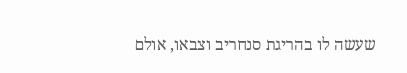שעשה לו בהריגת סנחריב וצבאו, אולם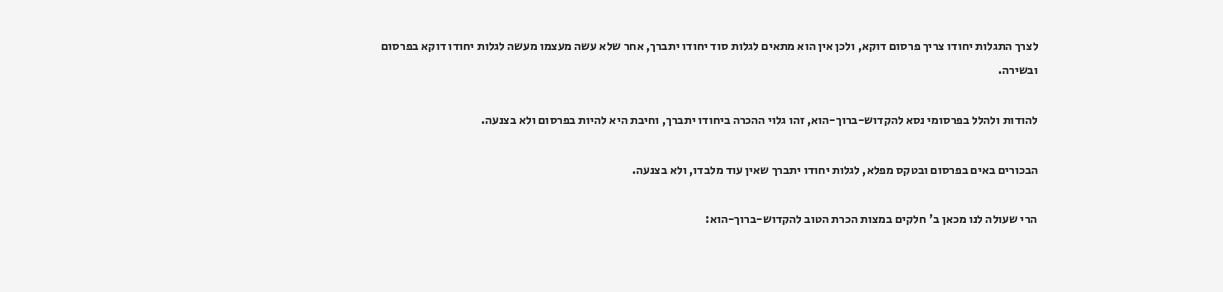לצרך התגלות יחודו צריך פרסום דוקא, ולכן אין הוא מתאים לגלות סוד יחודו יתברך, אחר שלא עשה מעצמו מעשה לגלות יחודו דוקא בפרסום ובשירה.

להודות ולהלל בפרסומי נסא להקדוש-ברוך-הוא, זהו גלוי ההכרה ביחודו יתברך, וחיבת היא להיות בפרסום ולא בצנעה.

הבכורים באים בפרסום ובטקס מפלא, לגלות יחודו יתברך שאין עוד מלבדו, ולא בצנעה.

הרי שעולה לנו מכאן ב' חלקים במצות הכרת הטוב להקדוש-ברוך-הוא: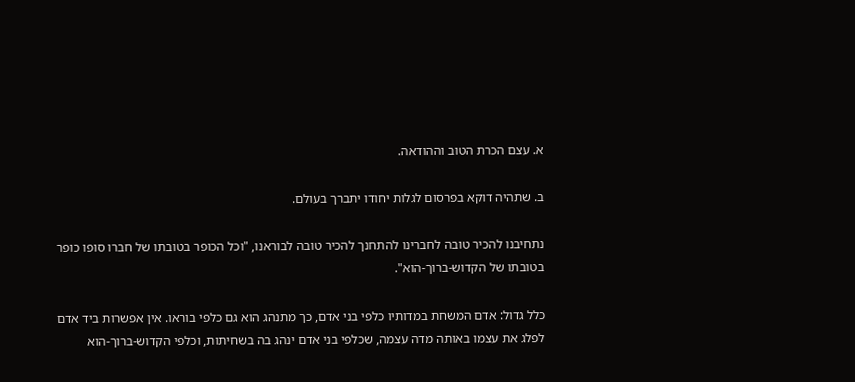א. עצם הכרת הטוב וההודאה.

ב. שתהיה דוקא בפרסום לגלות יחודו יתברך בעולם.

נתחיבנו להכיר טובה לחברינו להתחנך להכיר טובה לבוראנו, "וכל הכופר בטובתו של חברו סופו כופר בטובתו של הקדוש-ברוך-הוא".

כלל גדול: אדם המשחת במדותיו כלפי בני אדם, כך מתנהג הוא גם כלפי בוראו. אין אפשרות ביד אדם לפלג את עצמו באותה מדה עצמה, שכלפי בני אדם ינהג בה בשחיתות, וכלפי הקדוש-ברוך-הוא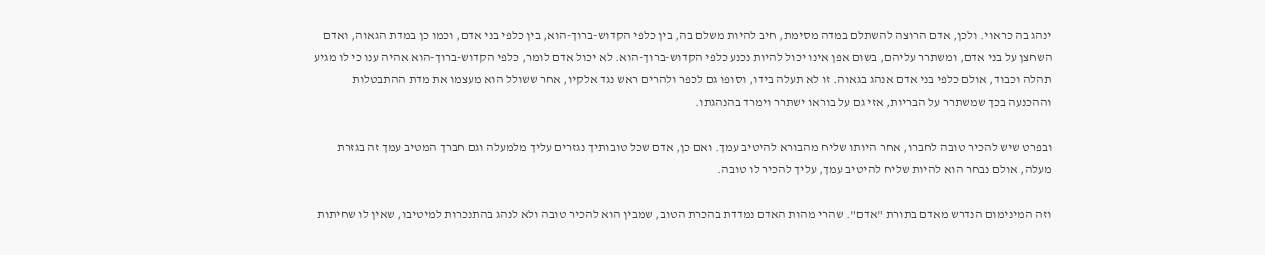ינהג בה כראוי. ולכן, אדם הרוצה להשתלם במדה מסימת, חיב להיות משלם בה, בין כלפי הקדוש-ברוך-הוא, בין כלפי בני אדם, וכמו כן במדת הגאוה, ואדם השחצן על בני אדם, ומשתרר עליהם, בשום אפן אינו יכול להיות נכנע כלפי הקדוש-ברוך-הוא. לא יכול אדם לומר, כלפי הקדוש-ברוך-הוא אהיה ענו כי לו מגיע תהלה וכבוד, אולם כלפי בני אדם אנהג בגאוה. זו לא תעלה בידו, וסופו גם לכפר ולהרים ראש נגד אלקיו, אחר ששולל הוא מעצמו את מדת ההתבטלות וההכנעה בכך שמשתרר על הבריות, אזי גם על בוראו ישתרר וימרד בהנהגתו.

ובפרט שיש להכיר טובה לחברו, אחר היותו שליח מהבורא להיטיב עמך. ואם כן, אדם שכל טובותיך נגזרים עליך מלמעלה וגם חברך המטיב עמך זה בגזרת מעלה, אולם נבחר הוא להיות שליח להיטיב עמך, עליך להכיר לו טובה.

וזה המינימום הנדרש מאדם בתורת "אדם". שהרי מהות האדם נמדדת בהכרת הטוב, שמבין הוא להכיר טובה ולא לנהג בהתנכרות למיטיבו, שאין לו שחיתות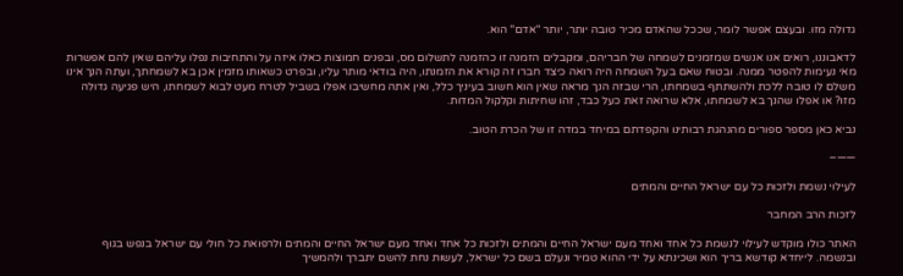גדולה מזו. ובעצם אפשר לומר, שככל שהאדם מכיר טובה יותר, יותר "אדם" הוא.

לדאבוננו, רואים אנו אנשים שמזמנים לשמחה של חבריהם, ומקבלים הזמנה זו כהזמנה לתשלום מס, ובפנים חמוצות כאלו איזה על והתחיבות נפלו עליהם שאין להם אפשרות מאי נעימות להפטר ממנה. ובטוח שאם בעל השמחה היה רואה כיצד חברו זה קורא את הזמנתו, היה בודאי מותר עליו, ובפרט כשאותו מזמין אכן בא לשמחתך, ועתה הנך אינו משלם לו טובה ללכת ולהשתתף בשמחתו, הרי שבזה הנך מראה שאין הוא חשוב בעיניך כלל, ואין אתה מחשיבו אפלו בשביל לטרח מעט לבוא לשמחתו, היש פגיעה גדולה מזו? או אפלו שהנך בא לשמחתו, אלא שרואה זאת כעל כבד, זהו שחיתות וקלקול המדות.

נביא כאן מספר ספורים מהנהגת רבותינו והקפדתם במיחד במדה זו של הכרת הטוב.

——–

לעילוי נשמת ולזכות כל עם ישראל החיים והמתים

לזכות הרב המחבר

האתר כולו מוקדש לעילוי לנשמת כל אחד ואחד מעם ישראל החיים והמתים ולזכות כל אחד ואחד מעם ישראל החיים והמתים ולרפואת כל חולי עם ישראל בנפש בגוף ובנשמה. לייחדא קודשא בריך הוא ושכינתא על ידי ההוא טמיר ונעלם בשם כל ישראל, לעשות נחת להשם יתברך ולהמשיך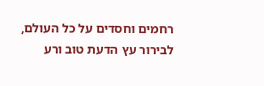רחמים וחסדים על כל העולם, לבירור עץ הדעת טוב ורע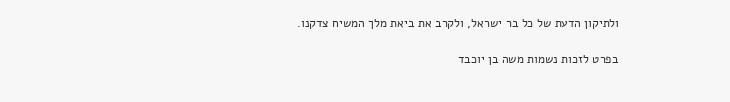ולתיקון הדעת של כל בר ישראל, ולקרב את ביאת מלך המשיח צדקנו.

בפרט לזכות נשמות משה בן יוכבד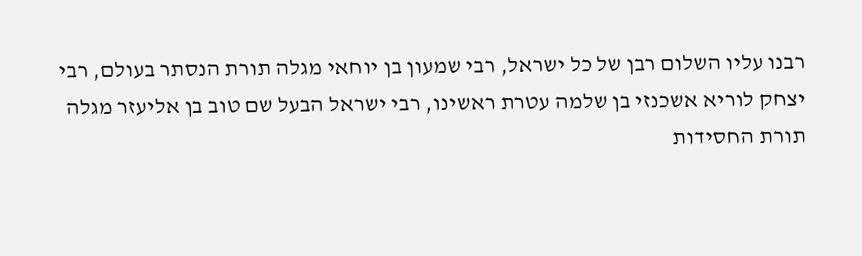רבנו עליו השלום רבן של כל ישראל, רבי שמעון בן יוחאי מגלה תורת הנסתר בעולם, רבי יצחק לוריא אשכנזי בן שלמה עטרת ראשינו, רבי ישראל הבעל שם טוב בן אליעזר מגלה תורת החסידות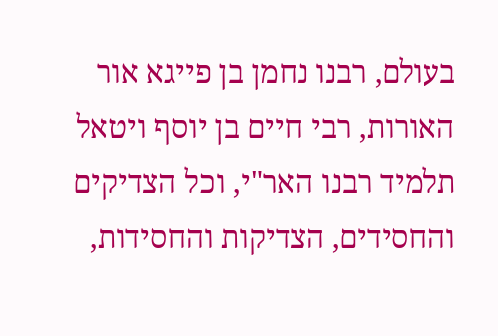בעולם, רבנו נחמן בן פייגא אור האורות, רבי חיים בן יוסף ויטאל תלמיד רבנו האר"י, וכל הצדיקים והחסידים, הצדיקות והחסידות,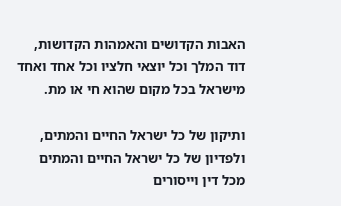האבות הקדושים והאמהות הקדושות, דוד המלך וכל יוצאי חלציו וכל אחד ואחד מישראל בכל מקום שהוא חי או מת.

ותיקון של כל ישראל החיים והמתים, ולפדיון של כל ישראל החיים והמתים מכל דין וייסורים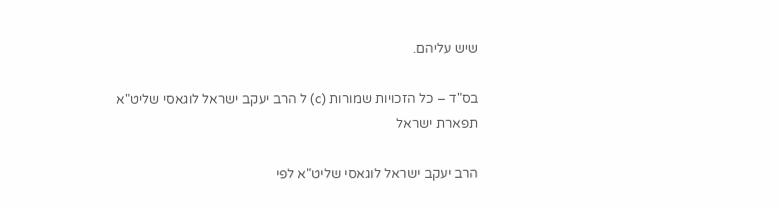שיש עליהם.

בס"ד – כל הזכויות שמורות (c) ל הרב יעקב ישראל לוגאסי שליט"א
תפארת ישראל

הרב יעקב ישראל לוגאסי שליט"א לפי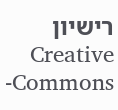רישיון  Creative Commons-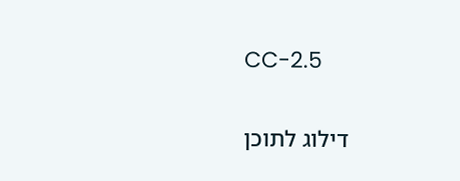CC-2.5

דילוג לתוכן